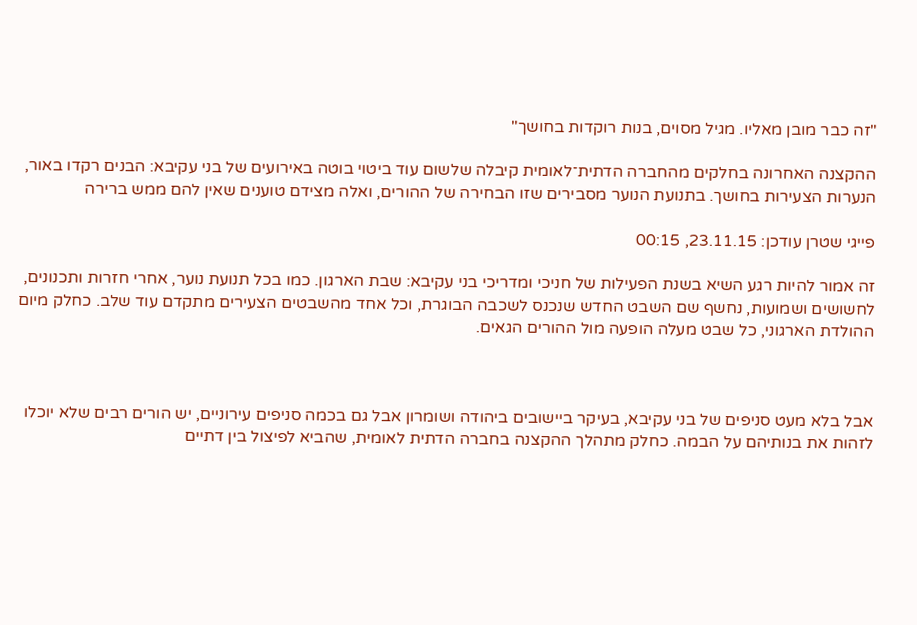"זה כבר מובן מאליו. מגיל מסוים, בנות רוקדות בחושך"

ההקצנה האחרונה בחלקים מהחברה הדתית־לאומית קיבלה שלשום עוד ביטוי בוטה באירועים של בני עקיבא: הבנים רקדו באור, הנערות הצעירות בחושך. בתנועת הנוער מסבירים שזו הבחירה של ההורים, ואלה מצידם טוענים שאין להם ממש ברירה

פייגי שטרן עודכן: 23.11.15, 00:15

זה אמור להיות רגע השיא בשנת הפעילות של חניכי ומדריכי בני עקיבא: שבת הארגון. כמו בכל תנועת נוער, אחרי חזרות ותכנונים, לחשושים ושמועות, נחשף שם השבט החדש שנכנס לשכבה הבוגרת, וכל אחד מהשבטים הצעירים מתקדם עוד שלב. כחלק מיום ההולדת הארגוני, כל שבט מעלה הופעה מול ההורים הגאים.



אבל בלא מעט סניפים של בני עקיבא, בעיקר ביישובים ביהודה ושומרון אבל גם בכמה סניפים עירוניים, יש הורים רבים שלא יוכלו לזהות את בנותיהם על הבמה. כחלק מתהלך ההקצנה בחברה הדתית לאומית, שהביא לפיצול בין דתיים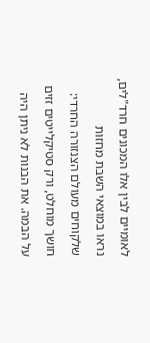לאומיים לבין אלו המכונים חרד"לים, נראו במוצאי השבת מחזות שלקוחים מעולם הצנזורה החרדי: חושך מוחלט, ורק סטיקלייטים זזים על הבמה. את הבנות לא ניתן היה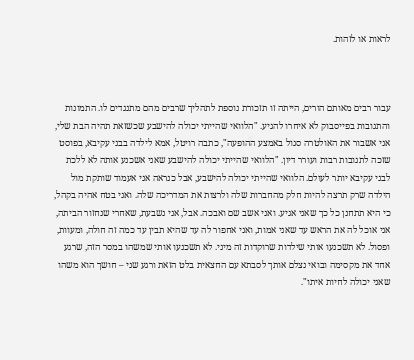לראות או לזהות.



עבור רבים מאותם הורים, הייתה זו תזכורת נוספת לתהליך שרבים מהם מתנגדים לו. התמונות והתגובות בפייסבוק לא איחרו להגיע. "הלוואי שהייתי יכולה להישבע שכשזאת תהיה הבת שלי, אני אשבור את האולטרה סגול באמצע ההופעה", כתבה רויטל, אמא לילדה בבני עקיבא, בפוסט שזכה לתגובות רבות ועורר דיון. "הלוואי שהייתי יכולה להישבע שאני אשכנע אותה לא ללכת לבני עקיבא יותר לעולם. הלוואי שהייתי יכולה להישבע, אבל כנראה אני אעמוד שותקת מול הילדה שרק תרצה להיות חלק מהחברות שלה ולרצות את המדריכה שלה. ואני בטח אהיה בקהל, כי היא תתחנן כל כך שאני אגיע. ואני אשב שם ואבכה. אבל, אני נשבעת, שאחרי שנחזור הביתה, אני אוכל לה את הראש עד שאני אמות, ואני אחפור לה עד שהיא תבין עד כמה זה חולה, ומעוות, ופסול. לא תשכנעו אותי שילדות שרוקדות זה מיני. לא תשכנעו אותי שמשהו במסר הזה, שרגע אחד את מקסימה ובואי נצלם אותך לסבתא עם החצאית בלט הזאת ורגע שני – חושך הוא משהו שאני יכולה לחיות איתו".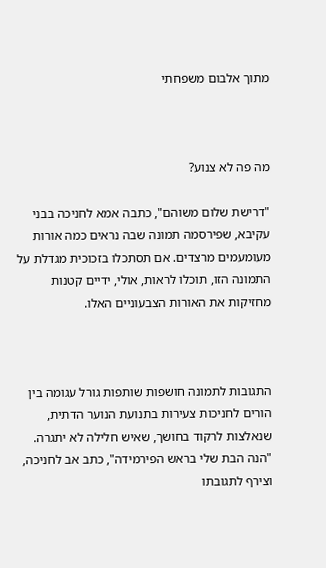מתוך אלבום משפחתי



מה פה לא צנוע?

"דרישת שלום משוהם", כתבה אמא לחניכה בבני עקיבא, שפירסמה תמונה שבה נראים כמה אורות מעומעמים מרצדים. אם תסתכלו בזכוכית מגדלת על התמונה הזו, תוכלו לראות, אולי, ידיים קטנות מחזיקות את האורות הצבעוניים האלו.



התגובות לתמונה חושפות שותפות גורל עגומה בין הורים לחניכות צעירות בתנועת הנוער הדתית, שנאלצות לרקוד בחושך, שאיש חלילה לא יתגרה. "הנה הבת שלי בראש הפירמידה", כתב אב לחניכה, וצירף לתגובתו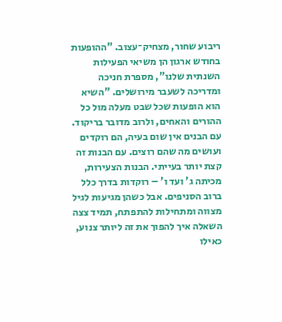ריבוע שחור, מצחיק־עצוב. "ההופעות בחודש ארגון הן משיאי הפעילות השנתית שלנו", מספרת חניכה ומדריכה לשעבר מירושלים. "השיא הוא הופעות שכל שבט מעלה מול כל ההורים והאחים, ולרוב מדובר בריקוד. עם הבנים אין שום בעיה, הם רוקדים ועושים מה שהם רוצים. עם הבנות זה קצת יותר בעייתי. הבנות הצעירות, מכיתה ג' ועד ו' – רוקדות בדרך כלל ברוב הסניפים. אבל כשהן מגיעות לגיל מצווה ומתחילות להתפתח, תמיד צצה השאלה איך להפוך את זה ליותר צנוע, כאילו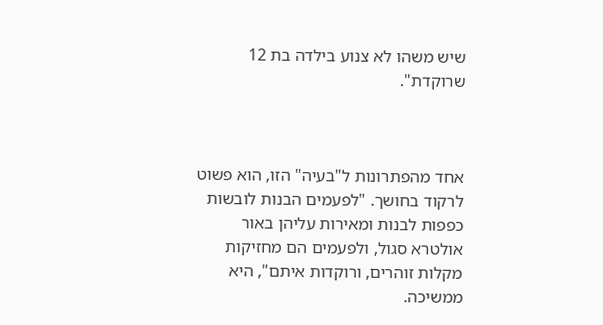שיש משהו לא צנוע בילדה בת 12 שרוקדת".



אחד מהפתרונות ל"בעיה" הזו, הוא פשוט לרקוד בחושך. "לפעמים הבנות לובשות כפפות לבנות ומאירות עליהן באור אולטרא סגול, ולפעמים הם מחזיקות מקלות זוהרים, ורוקדות איתם", היא ממשיכה.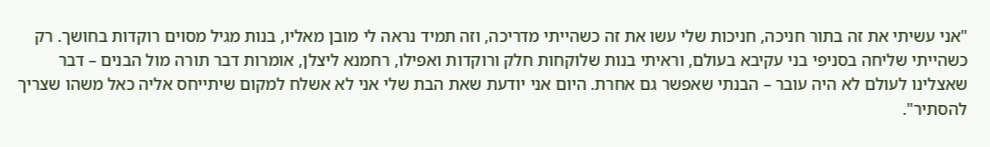"אני עשיתי את זה בתור חניכה, חניכות שלי עשו את זה כשהייתי מדריכה, וזה תמיד נראה לי מובן מאליו, בנות מגיל מסוים רוקדות בחושך. רק כשהייתי שליחה בסניפי בני עקיבא בעולם, וראיתי בנות שלוקחות חלק ורוקדות ואפילו, רחמנא ליצלן, אומרות דבר תורה מול הבנים – דבר שאצלינו לעולם לא היה עובר – הבנתי שאפשר גם אחרת. היום אני יודעת שאת הבת שלי אני לא אשלח למקום שיתייחס אליה כאל משהו שצריך להסתיר".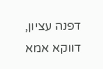דפנה עציון, דווקא אמא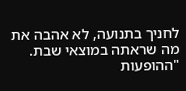לחניך בתנועה, לא אהבה את מה שראתה במוצאי שבת. "ההופעות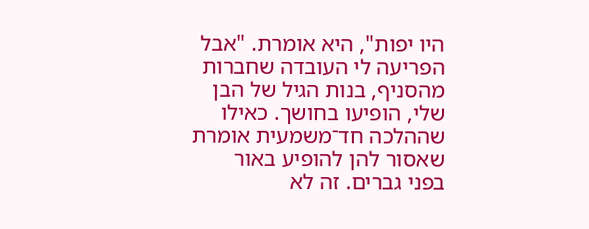היו יפות", היא אומרת. "אבל הפריעה לי העובדה שחברות מהסניף, בנות הגיל של הבן שלי, הופיעו בחושך. כאילו שההלכה חד־משמעית אומרת שאסור להן להופיע באור בפני גברים. זה לא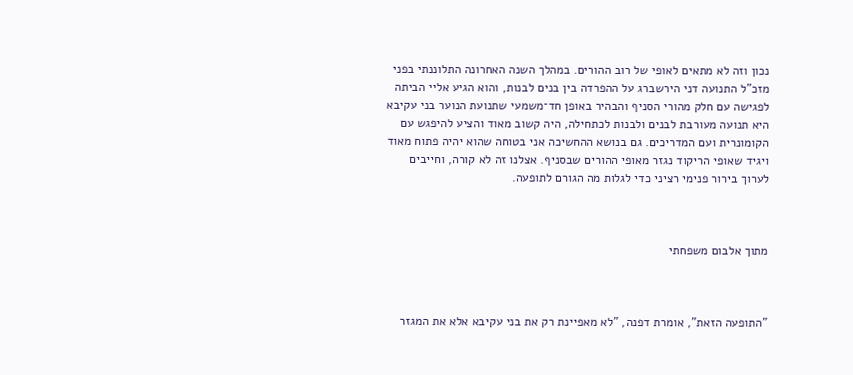נכון וזה לא מתאים לאופי של רוב ההורים. במהלך השנה האחרונה התלוננתי בפני מזכ"ל התנועה דני הירשברג על ההפרדה בין בנים לבנות, והוא הגיע אליי הביתה לפגישה עם חלק מהורי הסניף והבהיר באופן חד־משמעי שתנועת הנוער בני עקיבא היא תנועה מעורבת לבנים ולבנות לכתחילה, היה קשוב מאוד והציע להיפגש עם הקומונרית ועם המדריכים. גם בנושא ההחשיכה אני בטוחה שהוא יהיה פתוח מאוד ויגיד שאופי הריקוד נגזר מאופי ההורים שבסניף. אצלנו זה לא קורה, וחייבים לערוך בירור פנימי רציני כדי לגלות מה הגורם לתופעה.



מתוך אלבום משפחתי



"התופעה הזאת", אומרת דפנה, "לא מאפיינת רק את בני עקיבא אלא את המגזר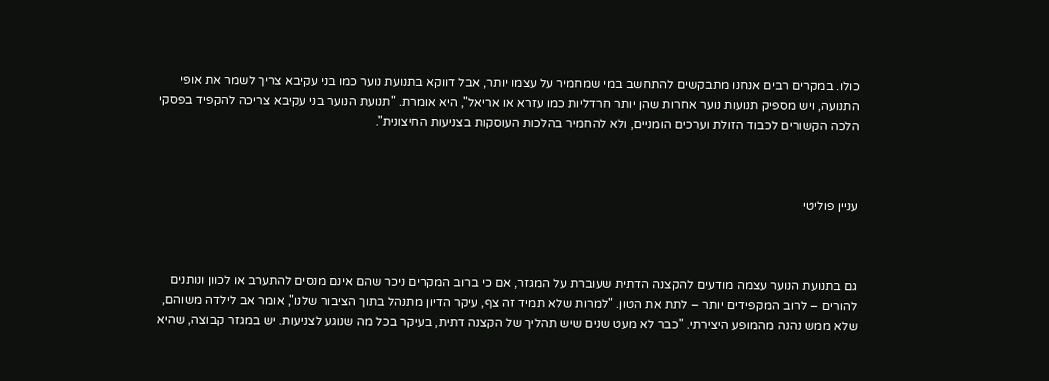כולו. במקרים רבים אנחנו מתבקשים להתחשב במי שמחמיר על עצמו יותר, אבל דווקא בתנועת נוער כמו בני עקיבא צריך לשמר את אופי התנועה, ויש מספיק תנועות נוער אחרות שהן יותר חרדליות כמו עזרא או אריאל", היא אומרת. "תנועת הנוער בני עקיבא צריכה להקפיד בפסקי הלכה הקשורים לכבוד הזולת וערכים הומניים, ולא להחמיר בהלכות העוסקות בצניעות החיצונית".



עניין פוליטי



גם בתנועת הנוער עצמה מודעים להקצנה הדתית שעוברת על המגזר, אם כי ברוב המקרים ניכר שהם אינם מנסים להתערב או לכוון ונותנים להורים – לרוב המקפידים יותר – לתת את הטון. "למרות שלא תמיד זה צף, עיקר הדיון מתנהל בתוך הציבור שלנו", אומר אב לילדה משוהם, שלא ממש נהנה מהמופע היצירתי. "כבר לא מעט שנים שיש תהליך של הקצנה דתית, בעיקר בכל מה שנוגע לצניעות. יש במגזר קבוצה, שהיא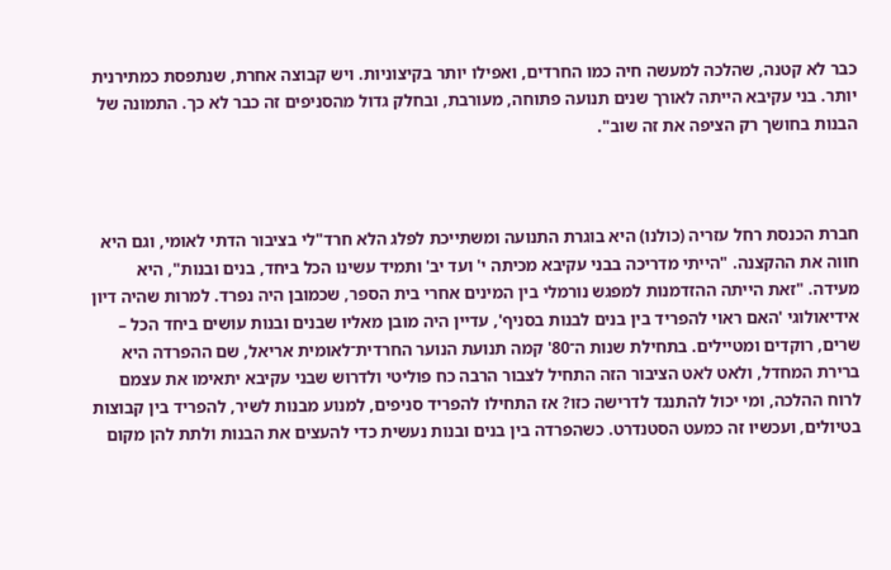כבר לא קטנה, שהלכה למעשה חיה כמו החרדים, ואפילו יותר בקיצוניות. ויש קבוצה אחרת, שנתפסת כמתירנית יותר. בני עקיבא הייתה לאורך שנים תנועה פתוחה, מעורבת, ובחלק גדול מהסניפים זה כבר לא כך. התמונה של הבנות בחושך רק הציפה את זה שוב".



חברת הכנסת רחל עזריה (כולנו) היא בוגרת התנועה ומשתייכת לפלג הלא חרד"לי בציבור הדתי לאומי, וגם היא חווה את ההקצנה. "הייתי מדריכה בבני עקיבא מכיתה י' ועד יב' ותמיד עשינו הכל ביחד, בנים ובנות", היא מעידה. "זאת הייתה ההזדמנות למפגש נורמלי בין המינים אחרי בית הספר, שכמובן היה נפרד. למרות שהיה דיון אידיאולוגי 'האם ראוי להפריד בין בנים לבנות בסניף', עדיין היה מובן מאליו שבנים ובנות עושים ביחד הכל – שרים, רוקדים ומטיילים. בתחילת שנות ה־80' קמה תנועת הנוער החרדית־לאומית אריאל, שם ההפרדה היא ברירת המחדל, ולאט לאט הציבור הזה התחיל לצבור הרבה כח פוליטי ולדרוש שבני עקיבא יתאימו את עצמם לרוח ההלכה, ומי יכול להתנגד לדרישה כזו? אז התחילו להפריד סניפים, למנוע מבנות לשיר, להפריד בין קבוצות בטיולים, ועכשיו זה כמעט הסטנדרט. כשהפרדה בין בנים ובנות נעשית כדי להעצים את הבנות ולתת להן מקום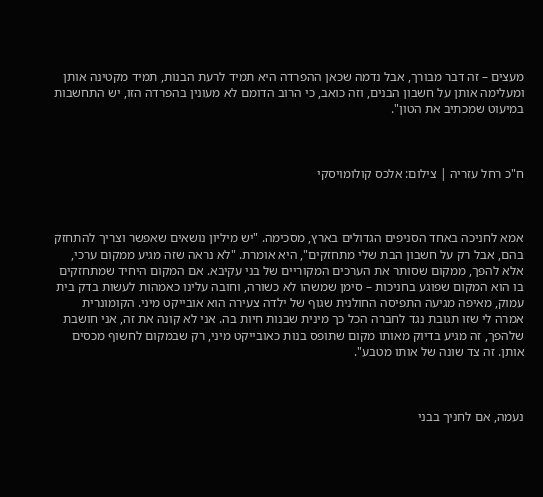מעצים – זה דבר מבורך, אבל נדמה שכאן ההפרדה היא תמיד לרעת הבנות, תמיד מקטינה אותן ומעלימה אותן על חשבון הבנים, וזה כואב, כי הרוב הדומם לא מעונין בהפרדה הזו, יש התחשבות במיעוט שמכתיב את הטון".



ח"כ רחל עזריה | צילום: אלכס קולומויסקי



אמא לחניכה באחד הסניפים הגדולים בארץ, מסכימה. "יש מיליון נושאים שאפשר וצריך להתחזק בהם, אבל רק על חשבון הבת שלי מתחזקים", היא אומרת. "לא נראה שזה מגיע ממקום ערכי, אלא להפך, ממקום שסותר את הערכים המקוריים של בני עקיבא. אם המקום היחיד שמתחזקים בו הוא המקום שפוגע בחניכות – סימן שמשהו לא כשורה, וחובה עלינו כאמהות לעשות בדק בית עמוק, מאיפה מגיעה התפיסה החולנית שגוף של ילדה צעירה הוא אובייקט מיני. הקומונרית אמרה לי שזו תגובת נגד לחברה הכל כך מינית שבנות חיות בה. אני לא קונה את זה, אני חושבת שלהפך, זה מגיע בדיוק מאותו מקום שתופס בנות כאובייקט מיני, רק שבמקום לחשוף מכסים אותן. זה צד שונה של אותו מטבע".



נעמה, אם לחניך בבני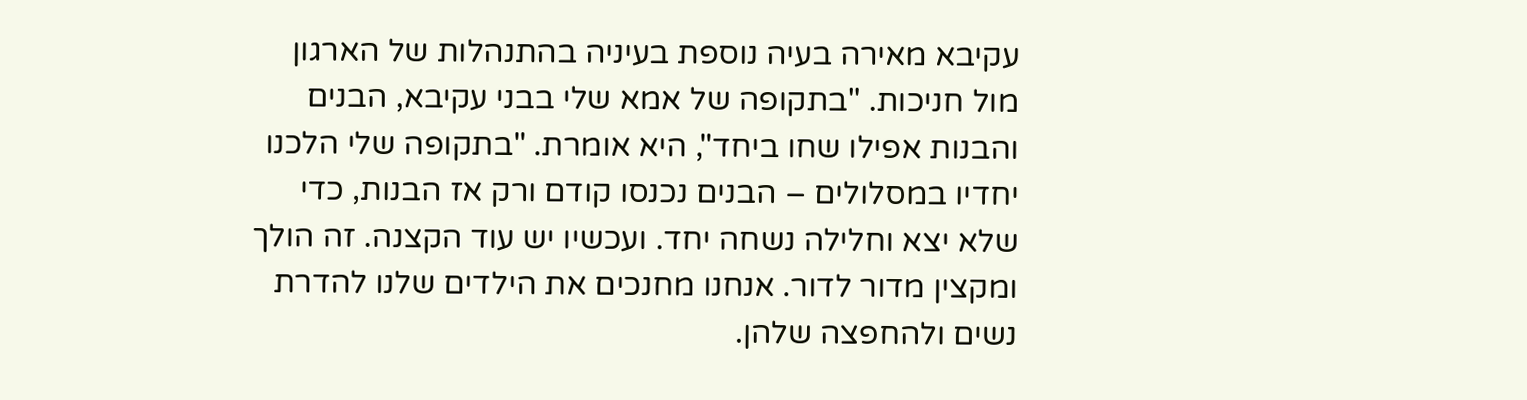עקיבא מאירה בעיה נוספת בעיניה בהתנהלות של הארגון מול חניכות. "בתקופה של אמא שלי בבני עקיבא, הבנים והבנות אפילו שחו ביחד", היא אומרת. "בתקופה שלי הלכנו יחדיו במסלולים – הבנים נכנסו קודם ורק אז הבנות, כדי שלא יצא וחלילה נשחה יחד. ועכשיו יש עוד הקצנה. זה הולך ומקצין מדור לדור. אנחנו מחנכים את הילדים שלנו להדרת נשים ולהחפצה שלהן.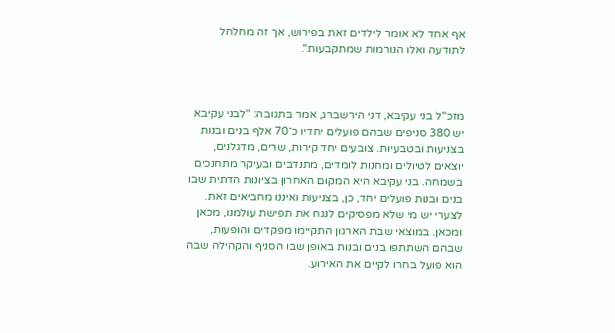אף אחד לא אומר לילדים זאת בפירוש, אך זה מחלחל לתודעה ואלו הנורמות שמתקבעות".



מזכ"ל בני עקיבא, דני הירשברג, אמר בתגובה: "לבני עקיבא יש 380 סניפים שבהם פועלים יחדיו כ־70 אלף בנים ובנות בצניעות ובטבעיות. צובעים יחד קירות, שרים, מדגלנים, יוצאים לטיולים ומחנות לומדים, מתנדבים ובעיקר מתחנכים בשמחה. בני עקיבא היא המקום האחרון בציונות הדתית שבו בנים ובנות פועלים יחד, כן, בצניעות ואיננו מחביאים זאת. לצערי יש מי שלא מפסיקים לנגח את תפישת עולמנו, מכאן ומכאן. במוצאי שבת הארגון התקיימו מפקדים והופעות, שבהם השתתפו בנים ובנות באופן שבו הסניף והקהילה שבה הוא פועל בחרו לקיים את האירוע.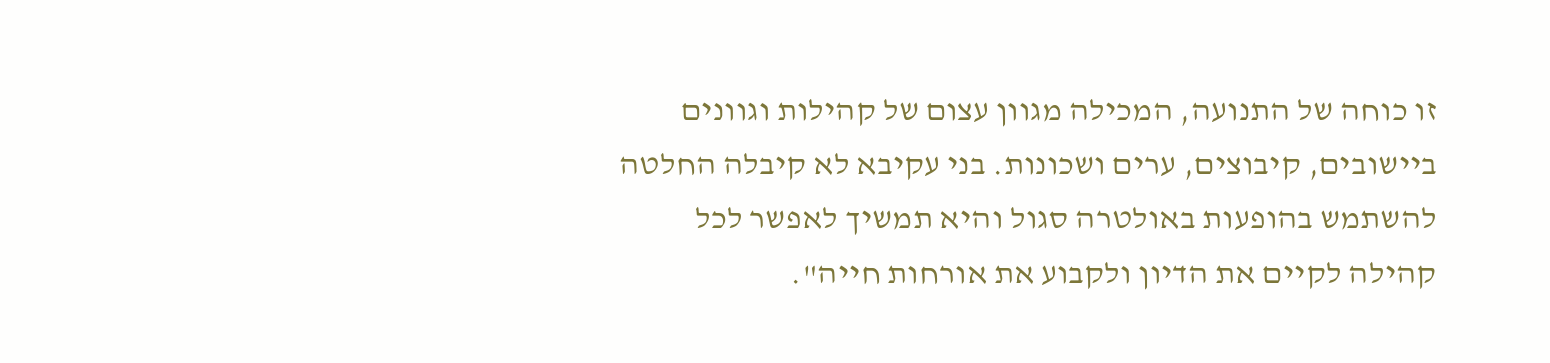זו כוחה של התנועה, המכילה מגוון עצום של קהילות וגוונים ביישובים, קיבוצים, ערים ושכונות. בני עקיבא לא קיבלה החלטה להשתמש בהופעות באולטרה סגול והיא תמשיך לאפשר לכל קהילה לקיים את הדיון ולקבוע את אורחות חייה".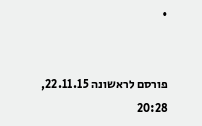•


פורסם לראשונה 22.11.15, 20:28